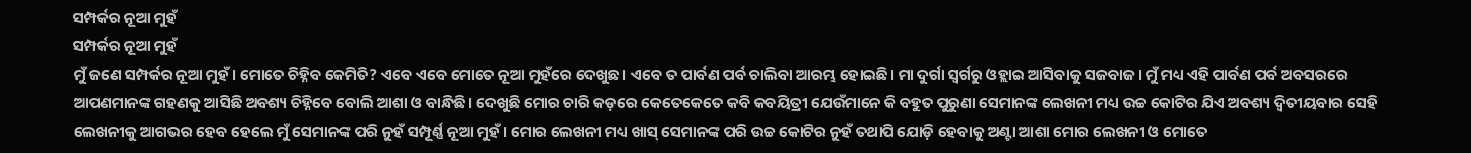ସମ୍ପର୍କର ନୂଆ ମୁହଁ
ସମ୍ପର୍କର ନୂଆ ମୁହଁ
ମୁଁ ଜଣେ ସମ୍ପର୍କର ନୂଆ ମୁହଁ। ମୋତେ ଚିହ୍ନିବ କେମିତି? ଏବେ ଏବେ ମୋତେ ନୂଆ ମୁହଁରେ ଦେଖୁଛ। ଏବେ ତ ପାର୍ବଣ ପର୍ବ ଚାଲିବା ଆରମ୍ଭ ହୋଇଛି। ମା ଦୁର୍ଗା ସ୍ୱର୍ଗରୁ ଓହ୍ଲାଇ ଆସିବାକୁ ସଜବାଜ। ମୁଁ ମଧ୍ୟ ଏହି ପାର୍ବଣ ପର୍ବ ଅବସରରେ ଆପଣମାନଙ୍କ ଗହଣକୁ ଆସିଛି ଅବଶ୍ୟ ଚିହ୍ନିବେ ବୋଲି ଆଶା ଓ ବାନ୍ଧିଛି। ଦେଖୁଛି ମୋର ଚାରି କଡ଼ରେ କେତେକେତେ କବି କବୟିତ୍ରୀ ଯେଉଁମାନେ କି ବହୁତ ପୁରୁଣା ସେମାନଙ୍କ ଲେଖନୀ ମଧ୍ୟ ଉଚ୍ଚ କୋଟିର ଯିଏ ଅବଶ୍ୟ ଦ୍ୱିତୀୟବାର ସେହି ଲେଖନୀକୁ ଆଗଭର ହେବ ହେଲେ ମୁଁ ସେମାନଙ୍କ ପରି ନୁହଁ ସମ୍ପୂର୍ଣ୍ଣ ନୂଆ ମୁହଁ। ମୋର ଲେଖନୀ ମଧ୍ୟ ଖାସ୍ ସେମାନଙ୍କ ପରି ଉଚ୍ଚ କୋଟିର ନୁହଁ ତଥାପି ଯୋଡ଼ି ହେବାକୁ ଅଣ୍ଟା ଆଶା ମୋର ଲେଖନୀ ଓ ମୋତେ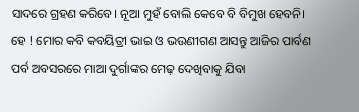ସାଦରେ ଗ୍ରହଣ କରିବେ। ନୂଆ ମୁହଁ ବୋଲି କେବେ ବି ବିମୁଖ ହେବନି।
ହେ ! ମୋର କବି କବୟିତ୍ରୀ ଭାଇ ଓ ଭଉଣୀଗଣ ଆସନ୍ତୁ ଆଜିର ପାର୍ବଣ ପର୍ବ ଅବସରରେ ମାଆ ଦୁର୍ଗାଙ୍କର ମେଢ଼ ଦେଖିବାକୁ ଯିବା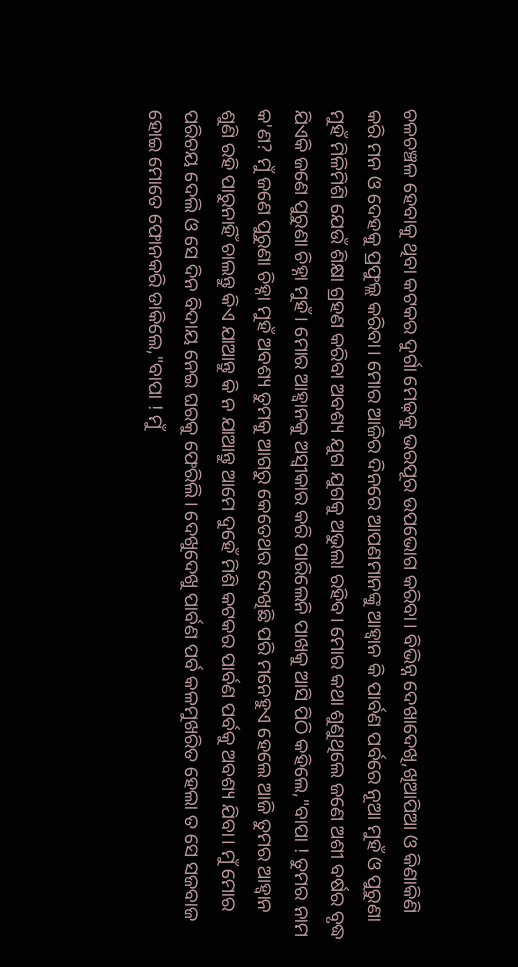ଚଳଚଞ୍ଚଳ ହେବାକୁ ଥିବା କଟକର ଦୁର୍ଗା ମେଢ଼କୁ ଭରପୂର ଉପଭୋଗ କରିବା। ବିଭିନ୍ନ ଦେଖାଦେଖି,ଖିଆପିଆ ଓ କିଣାକିଣି କରି ମନ ଓ ଦେହକୁ ପ୍ରଫୁଲ୍ଲ କରିବା। ମୋର ଆଜିର ଦିନରେ ଆପଣମାନଙ୍କୁ ଆହ୍ୱାନ କି ପାର୍ବଣ ପର୍ବରେ ନୂଆ ମୁହଁ ଓ ପୁରୁଣା ମୁହଁ ମିଳିମିଶି ଯେଉଁ ଶିକ୍ଷା ଗ୍ରହଣ କରିବା ଅବଶ୍ୟ ଯୁଗ ଯୁଗକୁ ଅଭୁଲା ରହିବ। ମୋର କଥା ଶୁଣୁଥିଲେ ଜଣେ ଅଶୀ ବର୍ଷର ବୃଦ୍ଧ ଯିଏକି ଜଣେ ପୁରୁଣା ଚିହ୍ନା ମୁହଁ। ମୋର ଆହ୍ୱାନକୁ ଅସ୍ୱୀକାର କରି ପାରିଲେନି ପାଖକୁ ଆସି ପିଠି କହିଲେ,"ବାପା ! ତୁମର ନାମ କ'ଣ? ମୁଁ ଜଣେ ପୁରୁଣା ଚିହ୍ନା ମୁହଁ ଅବଶ୍ୟ ତୁମକୁ ଆଗରୁ କେତେଥର ଦେଖିଛି ପରି ମନେହୁଏ ହେଲେ ଆଜି ତୁମର ଆହ୍ୱାନ ଶୁଣି ରହି ପାରୁନାହିଁ ଚାଲନ୍ତୁ କିଏ ଯାଆନ୍ତୁ କି ନ ଯାଆନ୍ତୁ ଆମେ ଦୁହେଁ ମିଶି କଟକର ପାର୍ବଣ ପର୍ବକୁ ଅବଶ୍ୟ ଯିବା। ମୁଁ ମୋର ପରିଚୟ ଦେଲି ଓ ସେ ଦିନ ବିଦାୟ ନେଇ ଘରକୁ ଫେରିଲି। ଦେଖୁଦେଖୁ ପାର୍ବଣ ପର୍ବ କଳମୁଖରିତ ହେଲା ତ ସେ ସଜବାଜ ହୋଇ ମୋତେ ଫୋନକରି ଡାକିଲେ,"ବାପା ! ମୁଁ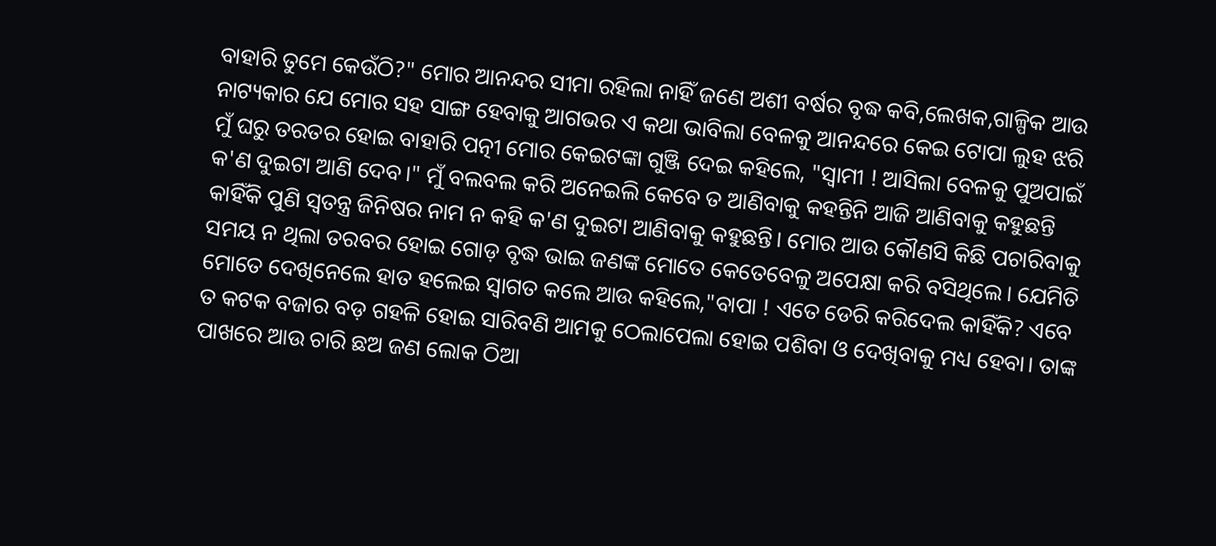ବାହାରି ତୁମେ କେଉଁଠି?" ମୋର ଆନନ୍ଦର ସୀମା ରହିଲା ନାହିଁ ଜଣେ ଅଶୀ ବର୍ଷର ବୃଦ୍ଧ କବି,ଲେଖକ,ଗାଳ୍ପିକ ଆଉ ନାଟ୍ୟକାର ଯେ ମୋର ସହ ସାଙ୍ଗ ହେବାକୁ ଆଗଭର ଏ କଥା ଭାବିଲା ବେଳକୁ ଆନନ୍ଦରେ କେଇ ଟୋପା ଲୁହ ଝରି ମୁଁ ଘରୁ ତରତର ହୋଇ ବାହାରି ପତ୍ନୀ ମୋର କେଇଟଙ୍କା ଗୁଞ୍ଜି ଦେଇ କହିଲେ, "ସ୍ୱାମୀ ! ଆସିଲା ବେଳକୁ ପୁଅପାଇଁ କ'ଣ ଦୁଇଟା ଆଣି ଦେବ।" ମୁଁ ବଲବଲ କରି ଅନେଇଲି କେବେ ତ ଆଣିବାକୁ କହନ୍ତିନି ଆଜି ଆଣିବାକୁ କହୁଛନ୍ତି କାହିଁକି ପୁଣି ସ୍ୱତନ୍ତ୍ର ଜିନିଷର ନାମ ନ କହି କ'ଣ ଦୁଇଟା ଆଣିବାକୁ କହୁଛନ୍ତି। ମୋର ଆଉ କୌଣସି କିଛି ପଚାରିବାକୁ ସମୟ ନ ଥିଲା ତରବର ହୋଇ ଗୋଡ଼ ବୃଦ୍ଧ ଭାଇ ଜଣଙ୍କ ମୋତେ କେତେବେଳୁ ଅପେକ୍ଷା କରି ବସିଥିଲେ। ଯେମିତି ମୋତେ ଦେଖିନେଲେ ହାତ ହଲେଇ ସ୍ୱାଗତ କଲେ ଆଉ କହିଲେ,"ବାପା ! ଏତେ ଡେରି କରିଦେଲ କାହିଁକି? ଏବେ ତ କଟକ ବଜାର ବଡ଼ ଗହଳି ହୋଇ ସାରିବଣି ଆମକୁ ଠେଲାପେଲା ହୋଇ ପଶିବା ଓ ଦେଖିବାକୁ ମଧ୍ୟ ହେବା। ତାଙ୍କ ପାଖରେ ଆଉ ଚାରି ଛଅ ଜଣ ଲୋକ ଠିଆ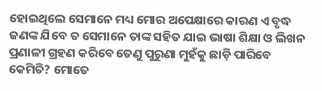ହୋଇଥିଲେ ସେମାନେ ମଧ୍ୟ ମୋର ଅପେକ୍ଷାରେ କାରଣ ଏ ବୃଦ୍ଧ ଜଣଙ୍କ ଯିବେ ତ ସେମାନେ ତାଙ୍କ ସହିତ ଯାଇ ଭାଷା ଶିକ୍ଷା ଓ ଲିଖନ ପ୍ରଣାଳୀ ଗ୍ରହଣ କରିବେ ତେଣୁ ପୁରୁଣା ମୁହଁକୁ ଛାଡ଼ି ପାରିବେ କେମିତି? ମୋତେ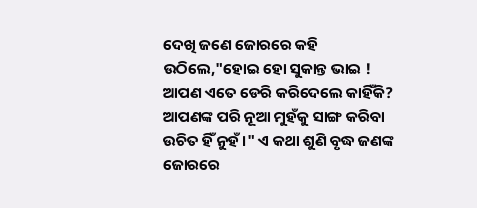ଦେଖି ଜଣେ ଜୋରରେ କହି ଉଠିଲେ,"ହୋଇ ହୋ ସୁକାନ୍ତ ଭାଇ ! ଆପଣ ଏତେ ଡେରି କରିଦେଲେ କାହିଁକି? ଆପଣଙ୍କ ପରି ନୂଆ ମୁହଁକୁ ସାଙ୍ଗ କରିବା ଉଚିତ ହିଁ ନୁହଁ।" ଏ କଥା ଶୁଣି ବୃଦ୍ଧ ଜଣଙ୍କ ଜୋରରେ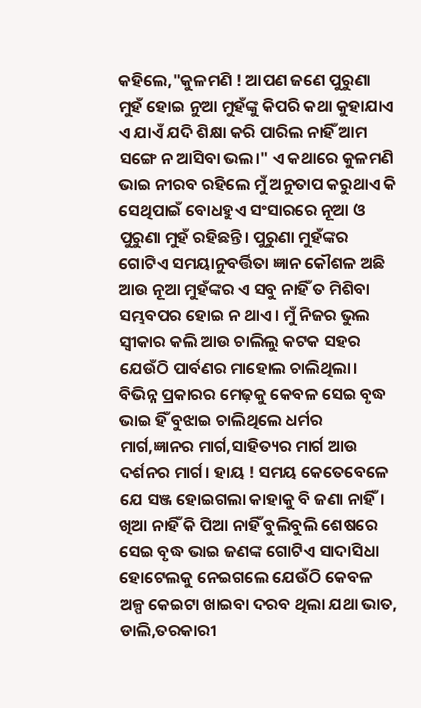କହିଲେ,"କୁଳମଣି ! ଆପଣ ଜଣେ ପୁରୁଣା ମୁହଁ ହୋଇ ନୁଆ ମୁହଁଙ୍କୁ କିପରି କଥା କୁହାଯାଏ ଏ ଯାଏଁ ଯଦି ଶିକ୍ଷା କରି ପାରିଲ ନାହିଁ ଆମ ସଙ୍ଗେ ନ ଆସିବା ଭଲ।" ଏ କଥାରେ କୁଳମଣି ଭାଇ ନୀରବ ରହିଲେ ମୁଁ ଅନୁତାପ କରୁଥାଏ କି ସେଥିପାଇଁ ବୋଧହୁଏ ସଂସାରରେ ନୂଆ ଓ ପୁରୁଣା ମୁହଁ ରହିଛନ୍ତି। ପୁରୁଣା ମୁହଁଙ୍କର ଗୋଟିଏ ସମୟାନୁବର୍ତ୍ତିତା ଜ୍ଞାନ କୌଶଳ ଅଛି ଆଉ ନୂଆ ମୁହଁଙ୍କର ଏ ସବୁ ନାହିଁ ତ ମିଶିବା ସମ୍ଭବପର ହୋଇ ନ ଥାଏ। ମୁଁ ନିଜର ଭୁଲ ସ୍ୱୀକାର କଲି ଆଉ ଚାଲିଲୁ କଟକ ସହର ଯେଉଁଠି ପାର୍ବଣର ମାହୋଲ ଚାଲିଥିଲା। ବିଭିନ୍ନ ପ୍ରକାରର ମେଢ଼କୁ କେବଳ ସେଇ ବୃଦ୍ଧ ଭାଇ ହିଁ ବୁଝାଇ ଚାଲିଥିଲେ ଧର୍ମର ମାର୍ଗ,ଜ୍ଞାନର ମାର୍ଗ,ସାହିତ୍ୟର ମାର୍ଗ ଆଉ ଦର୍ଶନର ମାର୍ଗ। ହାୟ ! ସମୟ କେତେବେଳେ ଯେ ସଞ୍ଜ ହୋଇଗଲା କାହାକୁ ବି ଜଣା ନାହିଁ। ଖିଆ ନାହିଁ କି ପିଆ ନାହିଁ ବୁଲିବୁଲି ଶେଷରେ ସେଇ ବୃଦ୍ଧ ଭାଇ ଜଣଙ୍କ ଗୋଟିଏ ସାଦାସିଧା ହୋଟେଲକୁ ନେଇଗଲେ ଯେଉଁଠି କେବଳ ଅଳ୍ପ କେଇଟା ଖାଇବା ଦରବ ଥିଲା ଯଥା ଭାତ, ଡାଲି,ତରକାରୀ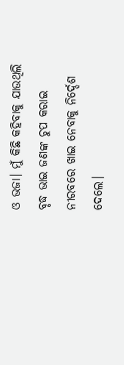ଓ ଭଜା। ମୁଁ କିଛି କହିବାକୁ ଯାଉଥିଲି ବୃଦ୍ଧ ଭାଇ ଜଣଙ୍କ ଚୁପ କରାଇ ନୀରବରେ ଖାଇ ନେବାକୁ ନିର୍ଦ୍ଦେଶ ଦେଲେ।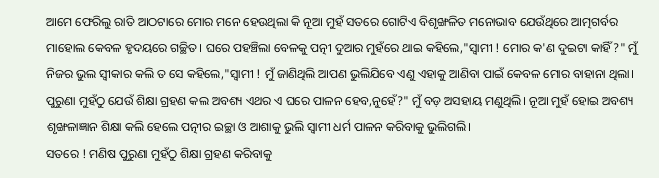ଆମେ ଫେରିଲୁ ରାତି ଆଠଟାରେ ମୋର ମନେ ହେଉଥିଲା କି ନୂଆ ମୁହଁ ସତରେ ଗୋଟିଏ ବିଶୃଙ୍ଖଳିତ ମନୋଭାବ ଯେଉଁଥିରେ ଆତ୍ମଗର୍ବର ମାହୋଲ କେବଳ ହୃଦୟରେ ଗଚ୍ଛିତ। ଘରେ ପହଞ୍ଚିଲା ବେଳକୁ ପତ୍ନୀ ଦୁଆର ମୁହଁରେ ଥାଇ କହିଲେ,"ସ୍ୱାମୀ ! ମୋର କ'ଣ ଦୁଇଟା କାହିଁ?" ମୁଁ ନିଜର ଭୁଲ ସ୍ୱୀକାର କଲି ତ ସେ କହିଲେ,"ସ୍ୱାମୀ ! ମୁଁ ଜାଣିଥିଲି ଆପଣ ଭୁଲିଯିବେ ଏଣୁ ଏହାକୁ ଆଣିବା ପାଇଁ କେବଳ ମୋର ବାହାନା ଥିଲା। ପୁରୁଣା ମୁହଁଠୁ ଯେଉଁ ଶିକ୍ଷା ଗ୍ରହଣ କଲ ଅବଶ୍ୟ ଏଥର ଏ ଘରେ ପାଳନ ହେବ,ନୁହେଁ?" ମୁଁ ବଡ଼ ଅସହାୟ ମଣୁଥିଲି। ନୂଆ ମୁହଁ ହୋଇ ଅବଶ୍ୟ ଶୃଙ୍ଖଳାଜ୍ଞାନ ଶିକ୍ଷା କଲି ହେଲେ ପତ୍ନୀର ଇଚ୍ଛା ଓ ଆଶାକୁ ଭୁଲି ସ୍ୱାମୀ ଧର୍ମ ପାଳନ କରିବାକୁ ଭୁଲିଗଲି।
ସତରେ ! ମଣିଷ ପୁରୁଣା ମୁହଁଠୁ ଶିକ୍ଷା ଗ୍ରହଣ କରିବାକୁ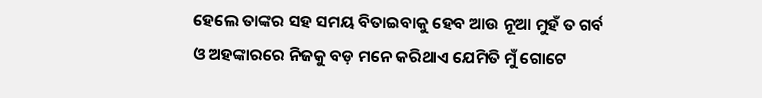ହେଲେ ତାଙ୍କର ସହ ସମୟ ବିତାଇବାକୁ ହେବ ଆଉ ନୂଆ ମୁହଁ ତ ଗର୍ବ ଓ ଅହଙ୍କାରରେ ନିଜକୁ ବଡ଼ ମନେ କରିଥାଏ ଯେମିତି ମୁଁ ଗୋଟେ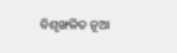ବିଶୃଙ୍ଖଳିତ ନୂଆ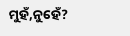ମୁହଁ,ନୁହେଁ?